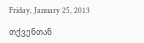Friday, January 25, 2013

თქვენთან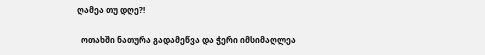ღამეა თუ დღე?!

  ოთახში ნათურა გადამეწვა და ჭერი იმსიმაღლეა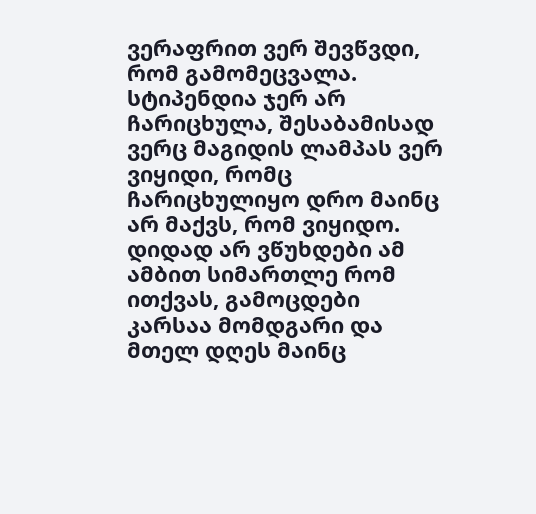ვერაფრით ვერ შევწვდი, რომ გამომეცვალა. სტიპენდია ჯერ არ ჩარიცხულა, შესაბამისად ვერც მაგიდის ლამპას ვერ ვიყიდი, რომც ჩარიცხულიყო დრო მაინც არ მაქვს, რომ ვიყიდო. დიდად არ ვწუხდები ამ ამბით სიმართლე რომ ითქვას, გამოცდები კარსაა მომდგარი და მთელ დღეს მაინც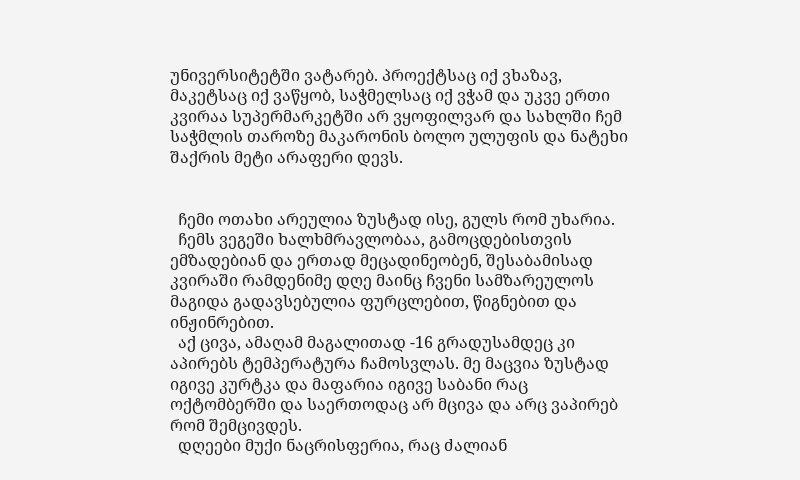უნივერსიტეტში ვატარებ. პროექტსაც იქ ვხაზავ, მაკეტსაც იქ ვაწყობ, საჭმელსაც იქ ვჭამ და უკვე ერთი კვირაა სუპერმარკეტში არ ვყოფილვარ და სახლში ჩემ საჭმლის თაროზე მაკარონის ბოლო ულუფის და ნატეხი შაქრის მეტი არაფერი დევს.


  ჩემი ოთახი არეულია ზუსტად ისე, გულს რომ უხარია.
  ჩემს ვეგეში ხალხმრავლობაა, გამოცდებისთვის ემზადებიან და ერთად მეცადინეობენ, შესაბამისად კვირაში რამდენიმე დღე მაინც ჩვენი სამზარეულოს მაგიდა გადავსებულია ფურცლებით, წიგნებით და ინჟინრებით.
  აქ ცივა, ამაღამ მაგალითად -16 გრადუსამდეც კი აპირებს ტემპერატურა ჩამოსვლას. მე მაცვია ზუსტად იგივე კურტკა და მაფარია იგივე საბანი რაც ოქტომბერში და საერთოდაც არ მცივა და არც ვაპირებ რომ შემცივდეს.
  დღეები მუქი ნაცრისფერია, რაც ძალიან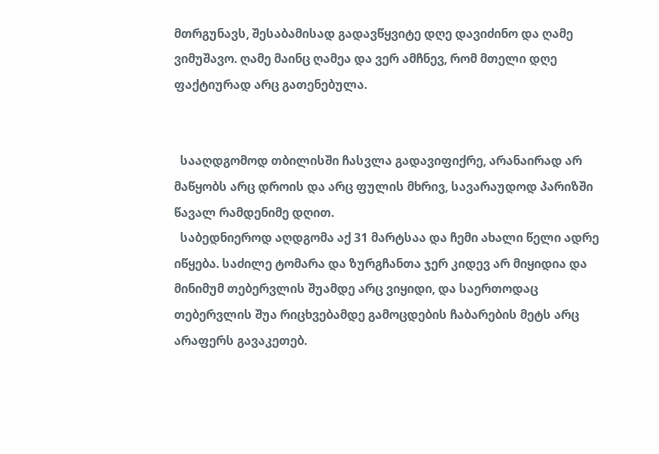მთრგუნავს, შესაბამისად გადავწყვიტე დღე დავიძინო და ღამე ვიმუშავო. ღამე მაინც ღამეა და ვერ ამჩნევ, რომ მთელი დღე ფაქტიურად არც გათენებულა.


  სააღდგომოდ თბილისში ჩასვლა გადავიფიქრე, არანაირად არ მაწყობს არც დროის და არც ფულის მხრივ, სავარაუდოდ პარიზში წავალ რამდენიმე დღით.
  საბედნიეროდ აღდგომა აქ 31 მარტსაა და ჩემი ახალი წელი ადრე იწყება. საძილე ტომარა და ზურგჩანთა ჯერ კიდევ არ მიყიდია და მინიმუმ თებერვლის შუამდე არც ვიყიდი, და საერთოდაც თებერვლის შუა რიცხვებამდე გამოცდების ჩაბარების მეტს არც არაფერს გავაკეთებ.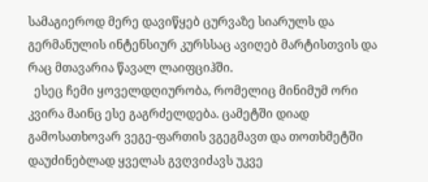სამაგიეროდ მერე დავიწყებ ცურვაზე სიარულს და გერმანულის ინტენსიურ კურსსაც ავიღებ მარტისთვის და რაც მთავარია წავალ ლაიფციჰში.
  ესეც ჩემი ყოველდღიურობა, რომელიც მინიმუმ ორი კვირა მაინც ესე გაგრძელდება. ცამეტში დიად გამოსათხოვარ ვეგე-ფართის ვგეგმავთ და თოთხმეტში დაუძინებლად ყველას გვღვიძავს უკვე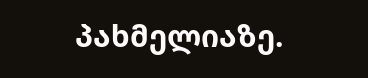პახმელიაზე.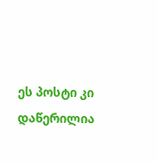ეს პოსტი კი დაწერილია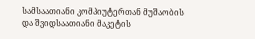სამსაათიანი კომპიუტერთან მუშაობის და შვიდსაათიანი მაკეტის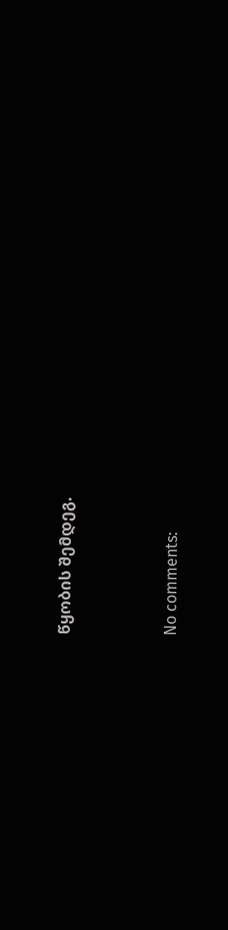წყობის შემდეგ.




No comments: